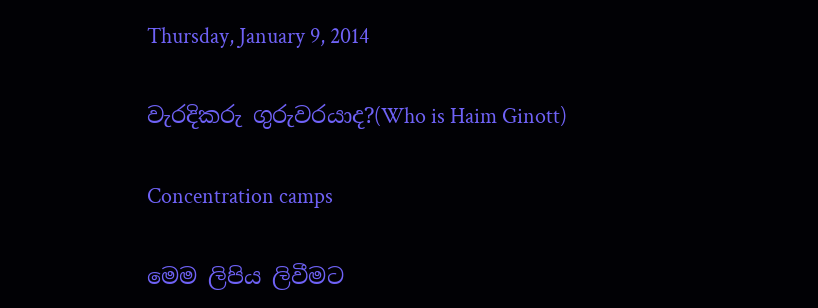Thursday, January 9, 2014

වැරදිකරු ගුරුවරයාද?(Who is Haim Ginott)

Concentration camps

මෙම ලිපිය ලිවීමට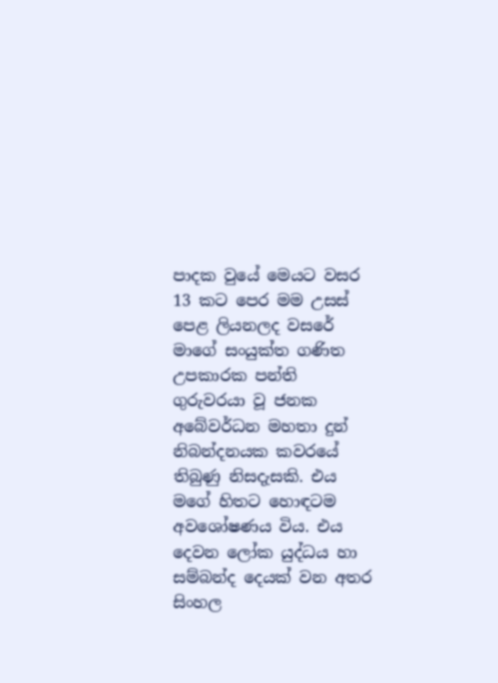පාදක වුයේ මෙයට වසර 13 කට පෙර මම උසස් පෙළ ලියනලද වසරේ මාගේ සංයුක්ත ගණිත උපකාරක පන්ති ගුරුවරයා වූ ජනක අබේවර්ධන මහතා දුන් නිබන්දනයක කවරයේ තිබුණු නිසදැසකි. එය මගේ හිතට හොඳටම අවශෝෂණය විය. එය දෙවන ලෝක යුද්ධය හා සම්බන්ද දෙයක් වන අතර සිංහල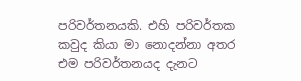පරිවර්තනයකි. එහි පරිවර්තක කවුද කියා මා නොදන්නා අතර එම පරිවර්තනයද දැනට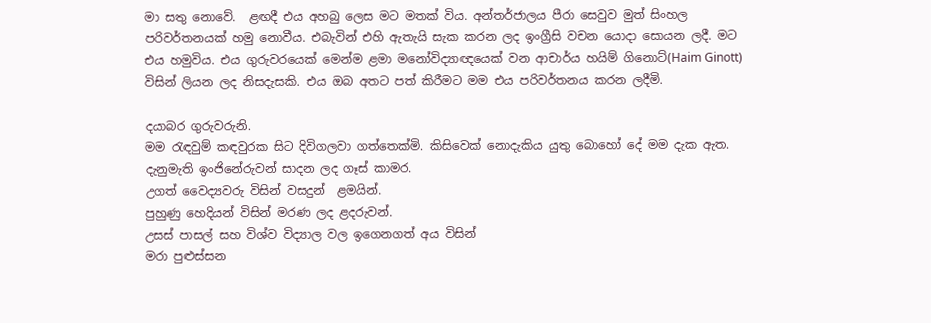මා සතු නොවේ.  ළඟදී එය අහබු ලෙස මට මතක් විය. අන්තර්ජාලය පීරා සෙවුව මුත් සිංහල පරිවර්තනයක් හමු නොවීය. එබැවින් එහි ඇතැයි සැක කරන ලද ඉංග්‍රීසි වචන යොදා සොයන ලදී. මට එය හමුවිය. එය ගුරුවරයෙක් මෙන්ම ළමා මනෝවිද්‍යාඥයෙක් වන ආචාර්ය හයිම් ගිනොට්(Haim Ginott)  විසින් ලියන ලද නිසදැසකි. එය ඔබ අතට පත් කිරීමට මම එය පරිවර්තනය කරන ලදීමි.

දයාබර ගුරුවරුනි.
මම රැඳවුම් කඳවුරක සිට දිවිගලවා ගත්තෙක්මි. කිසිවෙක් නොදැකිය යුතු බොහෝ දේ මම දැක ඇත.
දැනුමැති ඉංජිනේරුවන් සාදන ලද ගෑස් කාමර.
උගත් වෛද්‍යවරු විසින් වසදුන්  ළමයින්.
පුහුණු හෙදියන් විසින් මරණ ලද ළදරුවන්.
උසස් පාසල් සහ විශ්ව විද්‍යාල වල ඉගෙනගත් අය විසින්
මරා පුළුස්සන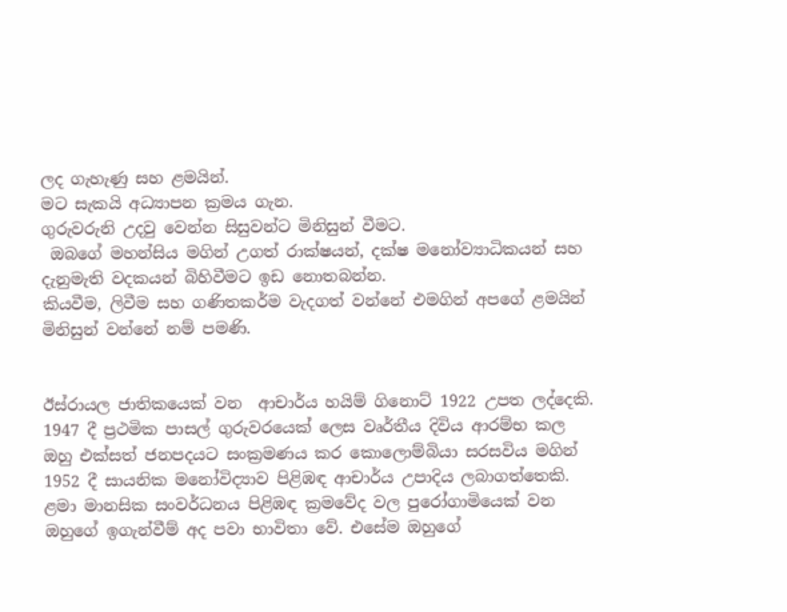ලද ගැහැණු සහ ළමයින්.
මට සැකයි අධ්‍යාපන ක්‍රමය ගැන.
ගුරුවරුනි උදවු වෙන්න සිසුවන්ට මිනිසුන් වීමට.
 ඔබගේ මහන්සිය මගින් උගත් රාක්ෂයන්, දක්ෂ මනෝව්‍යාධිකයන් සහ දැනුමැති වදකයන් බිහිවීමට ඉඩ නොතබන්න.
කියවීම, ලිවීම සහ ගණිතකර්ම වැදගත් වන්නේ එමගින් අපගේ ළමයින් මිනිසුන් වන්නේ නම් පමණි.


ඊස්රායල ජාතිකයෙක් වන  ආචාර්ය හයිම් ගිනොට් 1922 උපත ලද්දෙකි. 1947 දී ප්‍රථමික පාසල් ගුරුවරයෙක් ලෙස වෘර්තීය දිවිය ආරම්භ කල ඔහු එක්සත් ජනපදයට සංක්‍රමණය කර කොලොම්බියා සරසවිය මගින් 1952 දී සායනික මනෝවිද්‍යාව පිළිඹඳ ආචාර්ය උපාදිය ලබාගත්තෙකි. ළමා මානසික සංවර්ධනය පිළිඹඳ ක්‍රමවේද වල පුරෝගාමියෙක් වන ඔහුගේ ඉගැන්වීම් අද පවා භාවිතා වේ. එසේම ඔහුගේ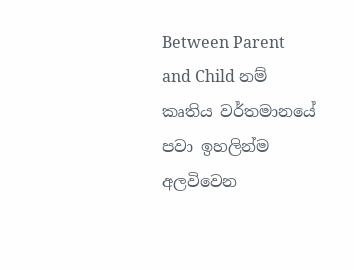Between Parent and Child නම් කෘතිය වර්තමානයේ පවා ඉහලින්ම අලවිවෙන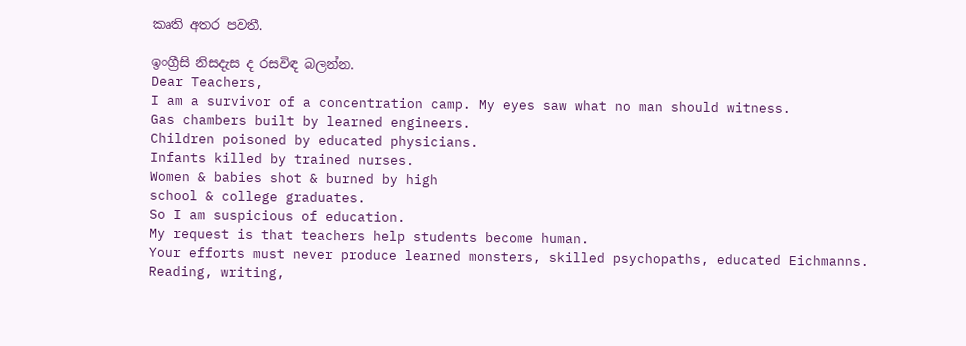කෘති අතර පවතී.

ඉංග්‍රීසි නිසදැස ද රසවිඳ බලන්න.
Dear Teachers,
I am a survivor of a concentration camp. My eyes saw what no man should witness.
Gas chambers built by learned engineers.
Children poisoned by educated physicians.
Infants killed by trained nurses.
Women & babies shot & burned by high
school & college graduates.
So I am suspicious of education.
My request is that teachers help students become human.
Your efforts must never produce learned monsters, skilled psychopaths, educated Eichmanns.
Reading, writing,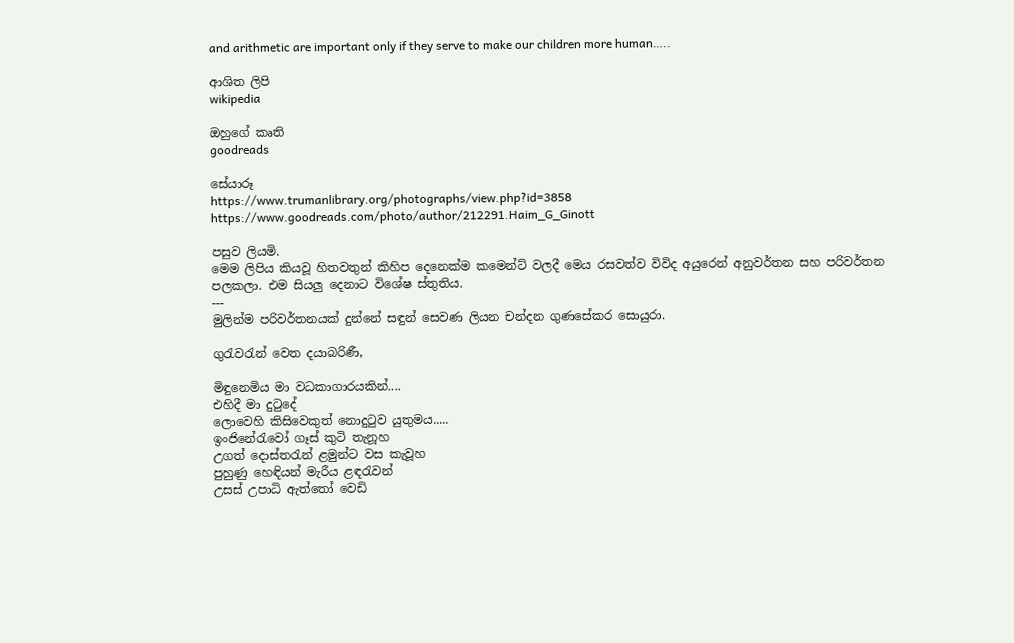and arithmetic are important only if they serve to make our children more human…..

ආශිත ලිපි
wikipedia

ඔහුගේ කෘති
goodreads

සේයාරූ
https://www.trumanlibrary.org/photographs/view.php?id=3858
https://www.goodreads.com/photo/author/212291.Haim_G_Ginott

පසුව ලියමි.
මෙම ලිපිය කියවූ හිතවතුන් කිහිප දෙනෙක්ම කමෙන්ට් වලදී මෙය රසවත්ව විවිද අයුරෙන් අනුවර්තන සහ පරිවර්තන පලකලා. එම සියලු දෙනාට විශේෂ ස්තුතිය.
---
මුලින්ම පරිවර්තනයක් දුන්නේ සඳුන් සෙවණ ලියන චන්දන ගුණසේකර සොයුරා.

ගුරැවරැන් වෙත දයාබරිණී,

මිඳුනෙමිය මා වධකාගාරයකින්....
එහිදී මා දුටුදේ
ලොවෙහි කිසිවෙකුත් නොදුටුව යුතුමය.....
ඉංජිනේරැවෝ ගෑස් කුටි තැනූහ
උගත් දොස්තරැන් ළමුන්ට වස කැවූහ
පුහුණු හෙඳියන් මැරීය ළඳරැවන්
උසස් උපාධි ඇත්තෝ වෙඩි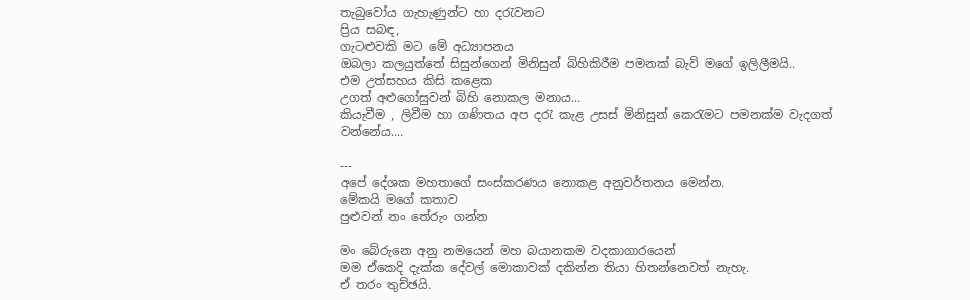තැබුවෝය ගැහැණුන්ට හා දරැවනට
ප්‍රිය සබඳ,
ගැටළුවකි මට මේ අධ්‍යාපනය
ඔබලා කලයුත්තේ සිසුන්ගෙන් මිනිසුන් බිහිකිරීම පමනක් බැව් මගේ ඉලිලීමයි..
එම උත්සහය කිසි කළෙක
උගත් අළුගෝසුවන් බිහි නොකල මනාය...
කියැවීම , ලිවීම හා ගණිතය අප දරැ කැළ උසස් මිනිසුන් කෙරැමට පමනක්ම වැදගත් වන්නේය....

---
අපේ දේශක මහතාගේ සංස්කරණය නොකළ අනුවර්තනය මෙන්න.
මේකයි මගේ කතාව
පුළුවන් නං තේරුං ගන්න

මං බේරුනෙ අනු නමයෙන් මහ බයානකම වදකාගාරයෙන්
මම ඒකෙදි දැක්ක දේවල් මොකාවක් දකින්න තියා හිතන්නෙවත් නැහැ.
ඒ තරං තුච්ඡයි.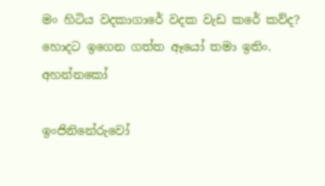මං හිටිය වදකාගාරේ වදක වැඩ කරේ කව්ද?
හොදට ඉගෙන ගත්ත ඈයෝ තමා ඉතිං. අහන්නකෝ

ඉංජිනිනේරුවෝ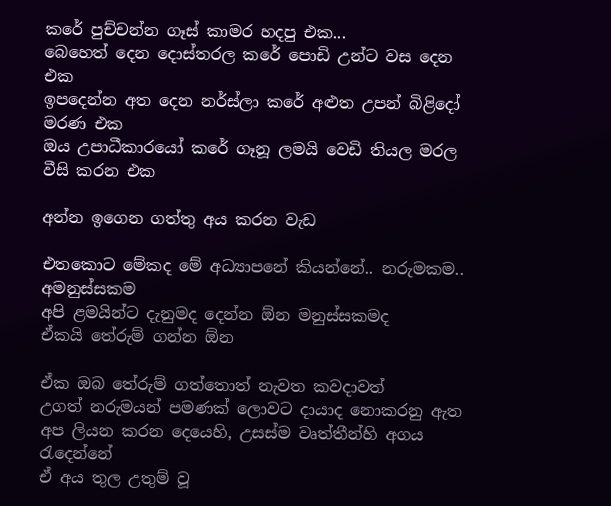කරේ පුච්චන්න ගෑස් කාමර හදපු එක...
බෙහෙත් දෙන දොස්තරල කරේ පොඩි උන්ට වස දෙන එක
ඉපදෙන්න අත දෙන නර්ස්ලා කරේ අළුත උපන් බිළිදෝ මරණ එක
ඔය උපාධීකාරයෝ කරේ ගෑනූ ලමයි වෙඩි තියල මරල වීසි කරන එක

අන්න ඉගෙන ගත්තු අය කරන වැඩ

එතකොට මේකද මේ අධ්‍යාපනේ කියන්නේ.. නරුමකම.. අමනුස්සකම
අපි ළමයින්ට දැනුමද දෙන්න ඕන මනුස්සකමද
ඒකයි තේරුම් ගන්න ඕන

ඒක ඔබ තේරුම් ගත්තොත් නැවත කවදාවත්
උගත් නරුමයන් පමණක් ලොවට දායාද නොකරනු ඇත
අප ලියන කරන දෙයෙහි, උසස්ම වෘත්තීන්හි අගය රැදෙන්නේ
ඒ අය තුල උතුම් වූ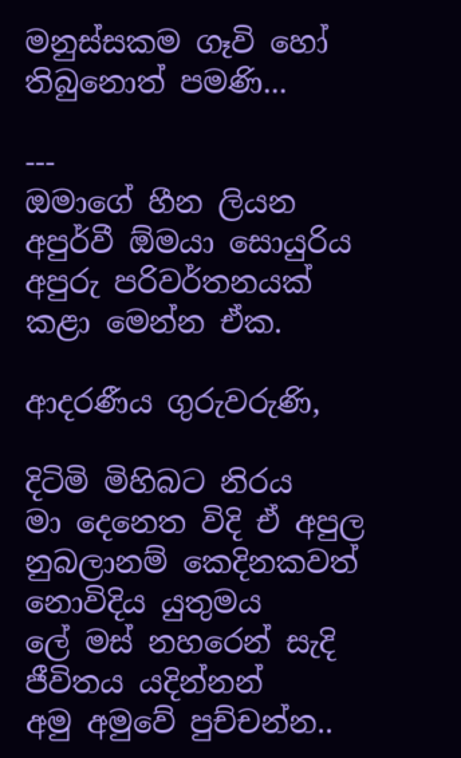මනුස්සකම ගෑවි හෝ තිබුනොත් පමණි...

---
ඔමාගේ හීන ලියන අපුර්වී ඕමයා සොයුරිය අපුරු පරිවර්තනයක් කළා මෙන්න ඒක.

ආදරණීය ගුරුවරුණි,

දිටිමි මිහිබට නිරය
මා දෙනෙත විදි ඒ අපුල
නුබලානම් කෙදිනකවත් නොවිදිය යුතුමය
ලේ මස් නහරෙන් සැදි ජීවිතය යදින්නන්
අමු අමුවේ පුච්චන්න..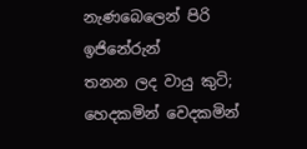නැණබෙලෙන් පිරි ඉජිනේරුන්
තනන ලද වායු කුටි;
හෙදකමින් වෙදකමින්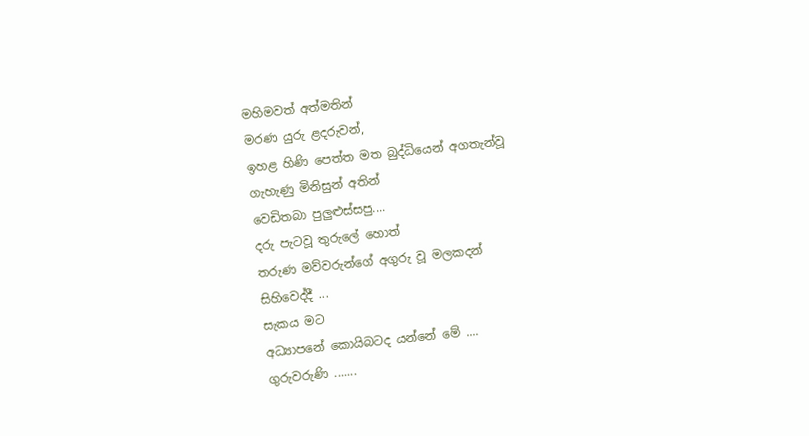මහිමවත් අත්මතින්
මරණ යුරු ළදරුවන්,
ඉහළ හිණි පෙත්ත මත බුද්ධියෙන් අගතැන්වූ
ගැහැණු මිනිසුන් අතින්
වෙඩිතබා පුලුළුස්සපු....
දරු පැටවූ තුරුලේ හොත්
තරුණ මව්වරුන්ගේ අගුරු වූ මලකදන්
සිහිවෙද්දී ...
සැකය මට
අධ්‍යාපනේ කොයිබටද යන්නේ මේ ....
ගුරුවරුණි .......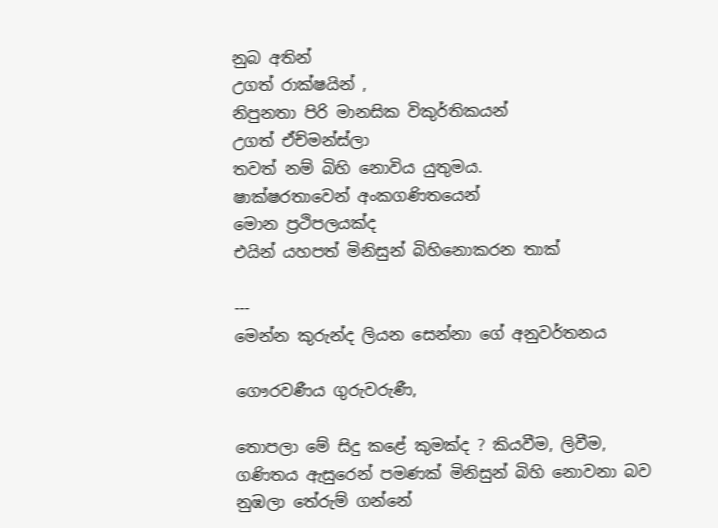නුබ අතින්
උගත් රාක්ෂයින් ,
නිපුනතා පිරි මානසික විකුර්තිකයන්
උගත් ඒච්මන්ස්ලා
තවත් නම් බිහි නොවිය යුතුමය.
ෂාක්ෂරතාවෙන් අංකගණිතයෙන්
මොන ප්‍රථිපලයක්ද
එයින් යහපත් මිනිසුන් බිහිනොකරන තාක්

---
මෙන්න කුරුන්ද ලියන සෙන්නා ගේ අනුවර්තනය

ගෞරවණීය ගුරුවරුණී,

තොපලා මේ සිදු කළේ කුමක්ද ? කියවීම, ලිවීම, ගණිතය ඇසුරෙන් පමණක් මිනිසුන් බිහි නොවනා බව නුඹලා තේරුම් ගන්නේ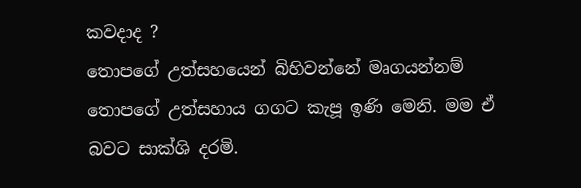කවදාද ?
තොපගේ උත්සහයෙන් බිහිවන්නේ මෘගයන්නම් තොපගේ උත්සහාය ගගට කැපූ ඉණි මෙනි. මම ඒ බවට සාක්ශි දරමි.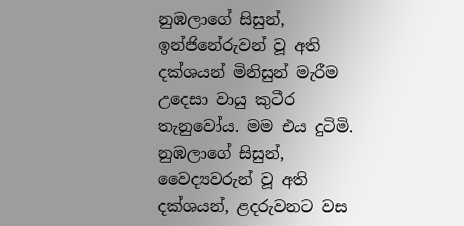නුඹලාගේ සිසුන්, ඉන්ජිනේරුවන් වූ අති දක්ශයන් මිනිසුන් මැරීම උදෙසා වායු කුටීර තැනුවෝය. මම එය දුටිමි.
නුඹලාගේ සිසුන්, වෛද්‍යවරුන් වූ අති දක්ශයන්, ළදරුවනට වස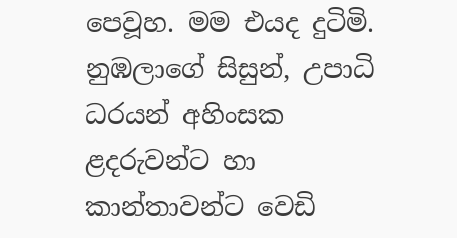පෙවූහ. මම එයද දුටිමි.
නුඹලාගේ සිසුන්, උපාධි ධරයන් අහිංසක ළදරුවන්ට හා කාන්තාවන්ට වෙඩි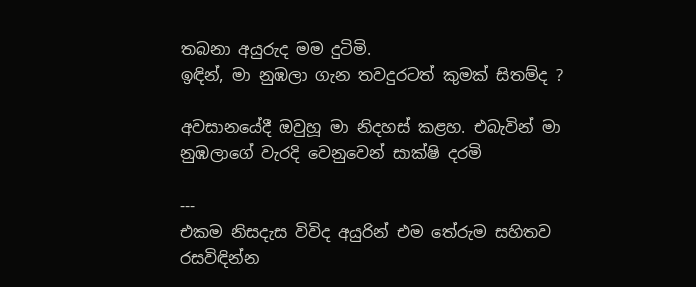තබනා අයුරුද මම දුටිමි.
ඉඳින්, මා නුඹලා ගැන තවදුරටත් කුමක් සිතම්ද ?

අවසානයේදී ඔවුහූ මා නිදහස් කළහ. එබැවින් මා නුඹලාගේ වැරදි වෙනුවෙන් සාක්ෂි දරමි

---
එකම නිසදැස විවිද අයුරින් එම තේරුම සහිතව රසවිඳින්න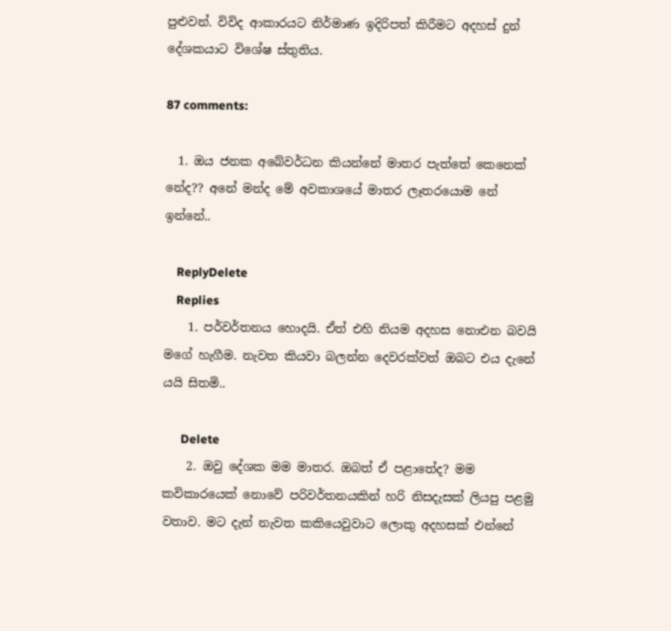පුළුවන්. විවිද ආකාරයට නිර්මාණ ඉදිරිපත් කිරීමට අදහස් දුන් දේශකයාට විශේෂ ස්තුතිය.

87 comments:

  1. ඔය ජනක අබේවර්ධන කියන්නේ මාතර පැත්තේ කෙනෙක් නේද?? අනේ මන්ද මේ අවකාශයේ මාතර ලෑතරයොම නේ ඉන්නේ..

    ReplyDelete
    Replies
    1. පර්වර්තනය හොදයි. ඒත් එහි නියම අදහස නොඑන බවයි මගේ හැගීම. නැවත කියවා බලන්න දෙවරක්වත් ඔබට එය දැනේ යයි සිතමි..

      Delete
    2. ඔවු දේශක මම මාතර. ඔබත් ඒ පළාතේද? මම කවිකාරයෙක් නොවේ පරිවර්තනයකින් හරි නිසදැසක් ලියපු පළමු වතාව. මට දැන් නැවත කකියෙවුවාට ලොකු අදහසක් එන්නේ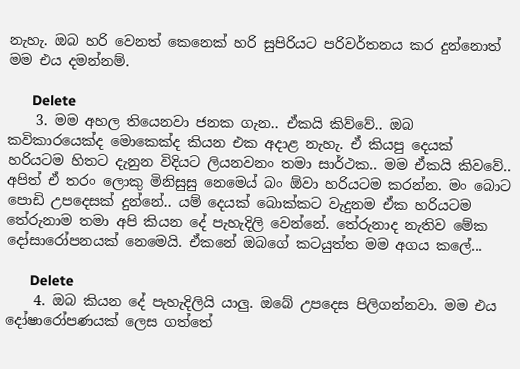නැහැ. ඔබ හරි වෙනත් කෙනෙක් හරි සුපිරියට පරිවර්තනය කර දුන්නොත් මම එය දමන්නම්.

      Delete
    3. මම අහල තියෙනවා ජනක ගැන.. ඒකයි කිව්වේ.. ඔබ කවිකාරයෙක්ද මොකෙක්ද කියන එක අදාළ නැහැ. ඒ කියපු දෙයක් හරියටම හිතට දැනුන විදියට ලියනවනං තමා සාර්ථක.. මම ඒකයි කිවවේ.. අපිත් ඒ තරං ලොකු මිනිසුසු නෙමෙය් බං ඕවා හරියටම කරන්න. මං බොට පොඩි උපදෙසක් දුන්නේ.. යම් දෙයක් බොක්කට වැදුනම ඒක හරියටම තේරුනාම තමා අපි කියන දේ පැහැදිලි වෙන්නේ. තේරුනාද නැතිව මේක දෝසාරෝපනයක් නෙමෙයි. ඒකනේ ඔබගේ කටයුත්ත මම අගය කලේ...

      Delete
    4. ඔබ කියන දේ පැහැදිලියි යාලු. ඔබේ උපදෙස පිලිගන්නවා. මම එය දෝෂාරෝපණයක් ලෙස ගත්තේ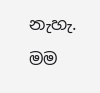නැහැ. මම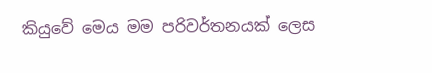කියුවේ මෙය මම පරිවර්තනයක් ලෙස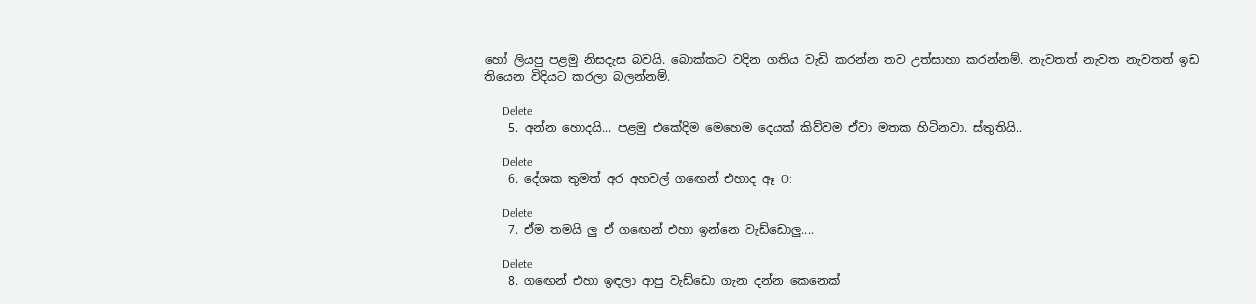හෝ ලියපු පළමු නිසදැස බවයි. බොක්කට වදින ගතිය වැඩි කරන්න තව උත්සාහා කරන්නම්. නැවතත් නැවත නැවතත් ඉඩ තියෙන විදියට කරලා බලන්නම්.

      Delete
    5. අන්න හොදයි... පළමු එකේදිම මෙහෙම දෙයක් කිව්වම ඒවා මතක හිටිනවා. ස්තුතියි..

      Delete
    6. දේශක තුමත් අර අහවල් ගඟෙන් එහාද ඈ O:

      Delete
    7. ඒම තමයි ලු ඒ ගඟෙන් එහා ඉන්නෙ වැඩ්ඩොලු....

      Delete
    8. ගඟෙන් එහා ඉඳලා ආපු වැඩ්ඩො ගැන දන්න කෙනෙක්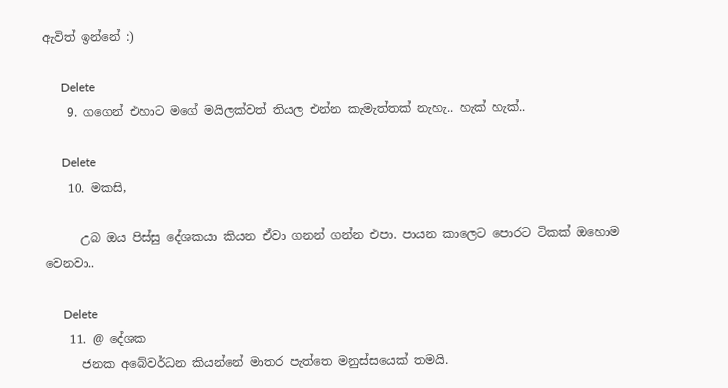ඇවිත් ඉන්නේ :)

      Delete
    9. ගගෙන් එහාට මගේ මයිලක්වත් තියල එන්න කැමැත්තක් නැහැ.. හැක් හැක්..

      Delete
    10. මකසි,

      උබ ඔය පිස්සු දේශකයා කියන ඒවා ගනන් ගන්න එපා. පායන කාලෙට පොරට ටිකක් ඔහොම වෙනවා..

      Delete
    11. @ දේශක
      ජනක අබේවර්ධන කියන්නේ මාතර පැත්තෙ මනුස්සයෙක් තමයි.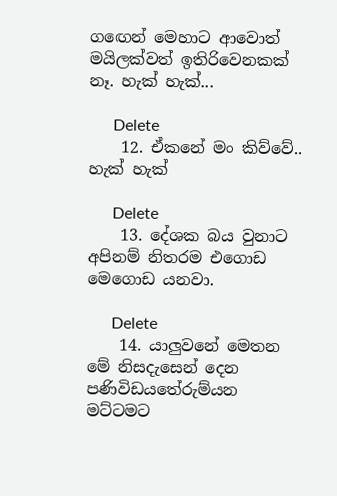ගඟෙන් මෙහාට ආවොත් මයිලක්වත් ඉතිරිවෙනකක් නෑ. හැක් හැක්...

      Delete
    12. ඒකනේ මං කිව්වේ.. හැක් හැක්

      Delete
    13. දේශක බය වුනාට අපිනම් නිතරම එගොඩ මෙගොඩ යනවා.

      Delete
    14. යාලුවනේ මෙතන මේ නිසදැසෙන් දෙන පණිවිඩයතේරුම්යන මට්ටමට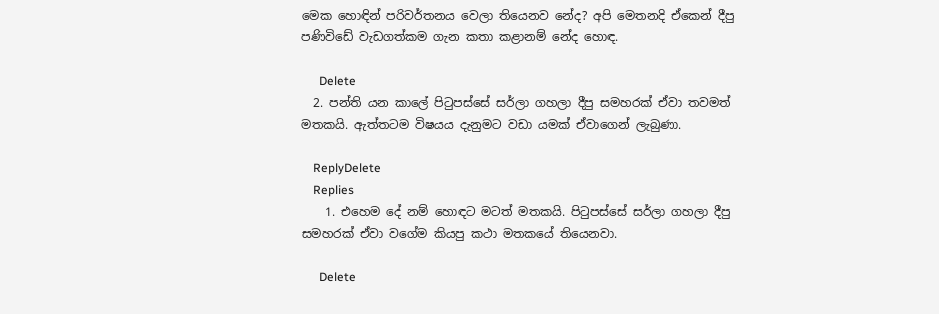මෙක හොඳින් පරිවර්තනය වෙලා තියෙනව නේද? අපි මෙතනදි ඒකෙන් දීපු පණිවිඩේ වැඩගත්කම ගැන කතා කළානම් නේද හොඳ.

      Delete
  2. පන්ති යන කාලේ පිටුපස්සේ සර්ලා ගහලා දීපු සමහරක් ඒවා තවමත් මතකයි. ඇත්තටම විෂයය දැනුමට වඩා යමක් ඒවාගෙන් ලැබුණා.

    ReplyDelete
    Replies
    1. එහෙම දේ නම් හොඳට මටත් මතකයි. පිටුපස්සේ සර්ලා ගහලා දීපු සමහරක් ඒවා වගේම කියපු කථා මතකයේ තියෙනවා.

      Delete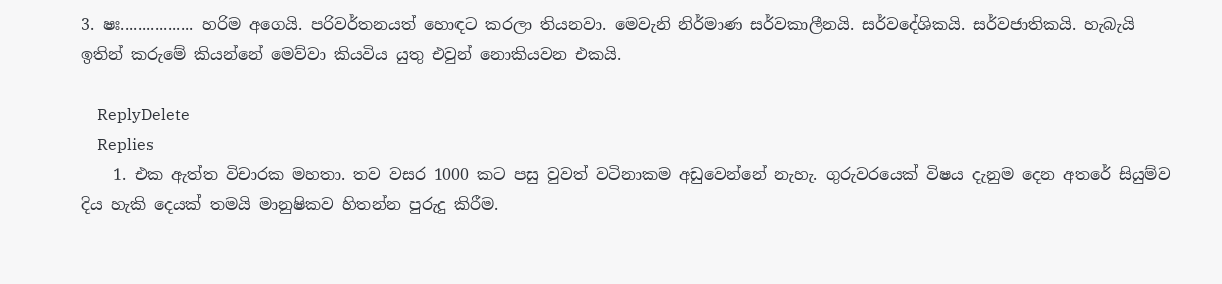3. ෂඃ................. හරිම අගෙයි. පරිවර්තනයත් හොඳට කරලා තියනවා. මෙවැනි නිර්මාණ සර්වකාලීනයි. සර්වදේශිකයි. සර්වජාතිකයි. හැබැයි ඉතින් කරුමේ කියන්නේ මෙව්වා කියවිය යුතු එවුන් නොකියවන එකයි.

    ReplyDelete
    Replies
    1. එක ඇත්ත විචාරක මහතා. තව වසර 1000 කට පසු වුවත් වටිනාකම අඩුවෙන්නේ නැහැ. ගුරුවරයෙක් විෂය දැනුම දෙන අතරේ සියුම්ව දිය හැකි දෙයක් තමයි මානුෂිකව හිතන්න පුරුදු කිරීම.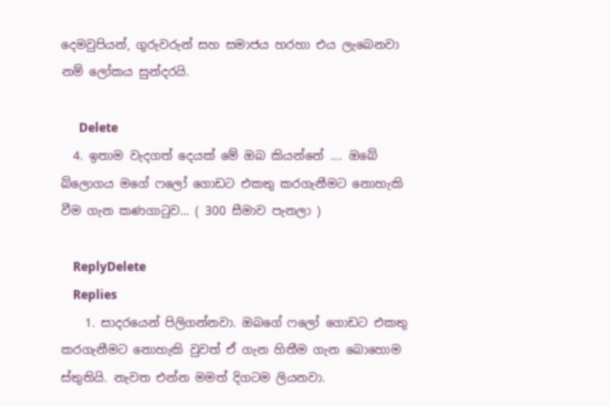දෙමවුපියන්, ගුරුවරුන් සහ සමාජය හරහා එය ලැබෙනවා නම් ලෝකය සුන්දරයි.

      Delete
  4. ඉතාම වැදගත් දෙයක් මේ ඔබ කියන්නේ .... ඔබේ බ්ලොගය මගේ ෆලෝ ගොඩට එකතු කරගැනීමට නොහැකි වීම ගැන කණගාටුව... ( 300 සීමාව පැනලා )

    ReplyDelete
    Replies
    1. සාදරයෙන් පිලිගන්නවා. ඔබගේ ෆලෝ ගොඩට එකතු කරගැනීමට නොහැකි වුවත් ඒ ගැන හිතීම ගැන බොහොම ස්තුතියි. නැවත එන්න මමත් දිගටම ලියනවා.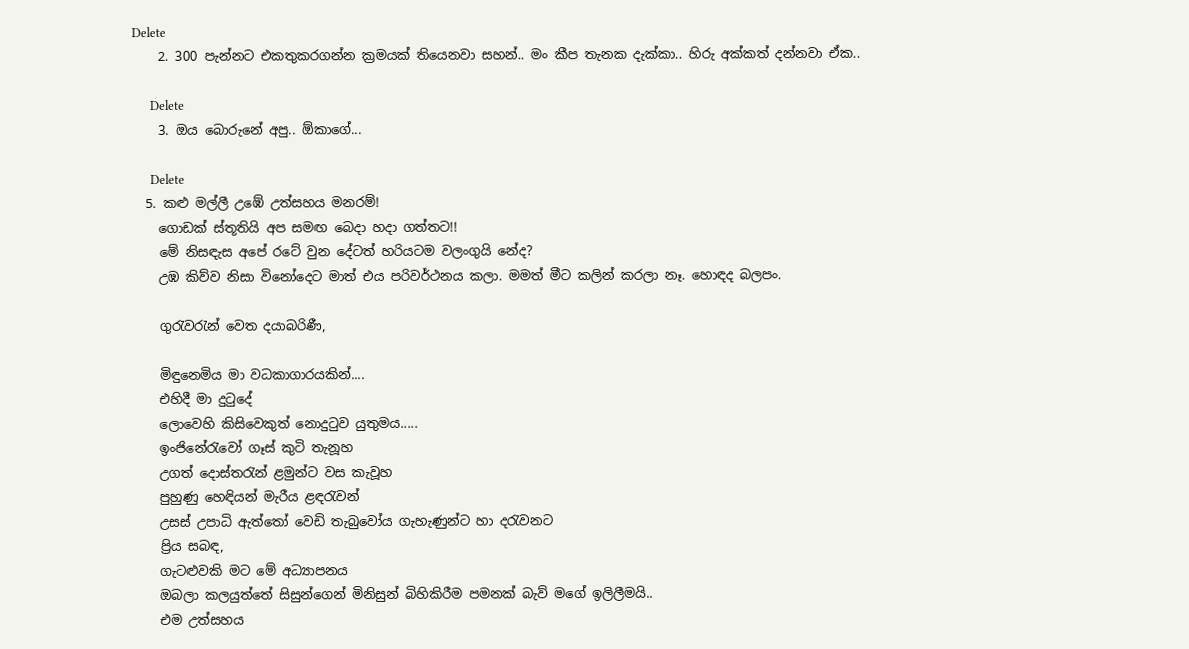Delete
    2. 300 පැන්නට එකතුකරගන්න ක්‍රමයක් තියෙනවා සහන්.. මං කීප තැනක දැක්කා.. හිරු අක්කත් දන්නවා ඒක..

      Delete
    3. ඔය බොරුනේ අපු.. ඕකාගේ...

      Delete
  5. කළු මල්ලී උඹේ උත්සහය මනරම්!
    ගොඩක් ස්තූතියි අප සමඟ බෙදා හදා ගත්තට!!
    මේ නිසඳැස අපේ රටේ වුන දේටත් හරියටම වලංගුයි නේද?
    උඹ කිව්ව නිසා විනෝදෙට මාත් එය පරිවර්ථනය කලා. මමත් මීට කලින් කරලා නෑ. හොඳද බලපං.

    ගුරැවරැන් වෙත දයාබරිණී,

    මිඳුනෙමිය මා වධකාගාරයකින්....
    එහිදී මා දුටුදේ
    ලොවෙහි කිසිවෙකුත් නොදුටුව යුතුමය.....
    ඉංජිනේරැවෝ ගෑස් කුටි තැනූහ
    උගත් දොස්තරැන් ළමුන්ට වස කැවූහ
    පුහුණු හෙඳියන් මැරීය ළඳරැවන්
    උසස් උපාධි ඇත්තෝ වෙඩි තැබුවෝය ගැහැණුන්ට හා දරැවනට
    ප්‍රිය සබඳ,
    ගැටළුවකි මට මේ අධ්‍යාපනය
    ඔබලා කලයුත්තේ සිසුන්ගෙන් මිනිසුන් බිහිකිරීම පමනක් බැව් මගේ ඉලිලීමයි..
    එම උත්සහය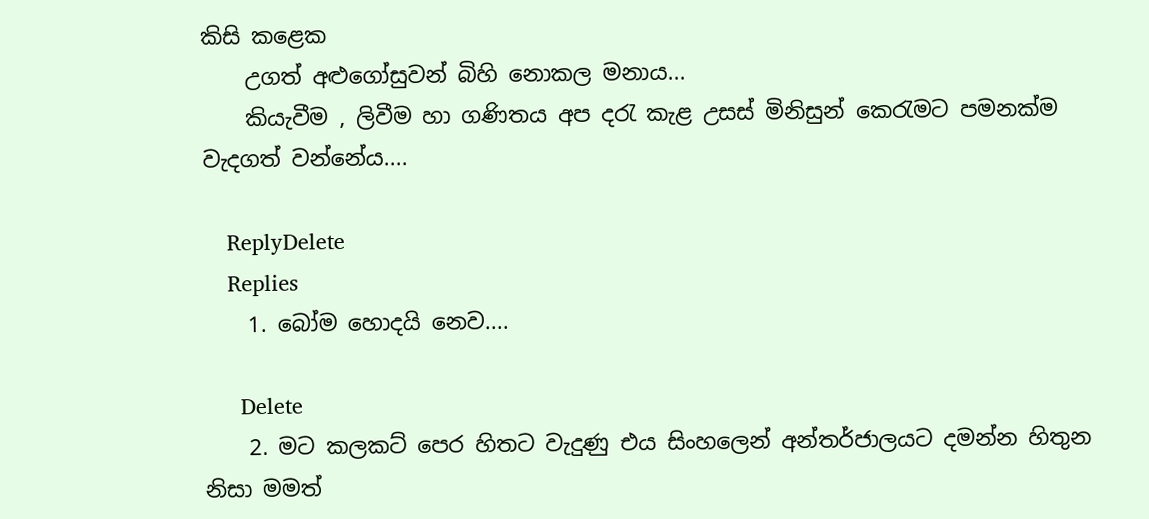කිසි කළෙක
    උගත් අළුගෝසුවන් බිහි නොකල මනාය...
    කියැවීම , ලිවීම හා ගණිතය අප දරැ කැළ උසස් මිනිසුන් කෙරැමට පමනක්ම වැදගත් වන්නේය....

    ReplyDelete
    Replies
    1. බෝම හොදයි නෙව....

      Delete
    2. මට කලකට් පෙර හිතට වැදුණු එය සිංහලෙන් අන්තර්ජාලයට දමන්න හිතුන නිසා මමත්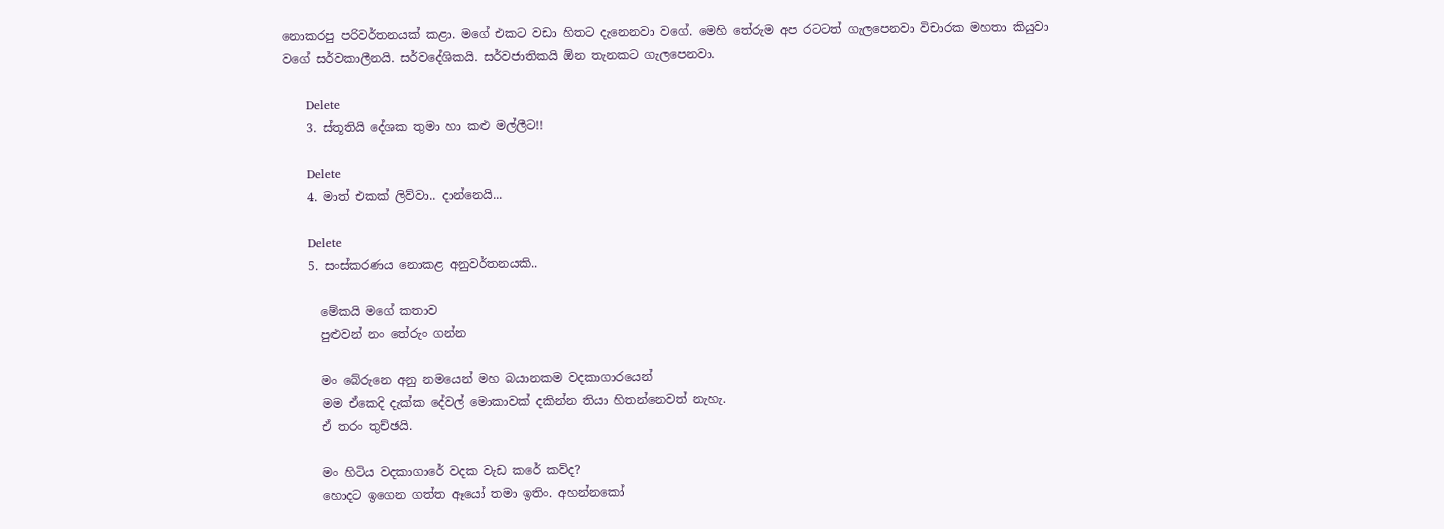නොකරපු පරිවර්තනයක් කළා. මගේ එකට වඩා හිතට දැනෙනවා වගේ. මෙහි තේරුම අප රටටත් ගැලපෙනවා විචාරක මහතා කියුවා වගේ සර්වකාලීනයි. සර්වදේශිකයි. සර්වජාතිකයි ඕන තැනකට ගැලපෙනවා.

      Delete
    3. ස්තූතියි දේශක තුමා හා කළු මල්ලීට!!

      Delete
    4. මාත් එකක් ලිව්වා.. දාන්නෙයි...

      Delete
    5. සංස්කරණය නොකළ අනුවර්තනයකි..

      මේකයි මගේ කතාව
      පුළුවන් නං තේරුං ගන්න

      මං බේරුනෙ අනු නමයෙන් මහ බයානකම වදකාගාරයෙන්
      මම ඒකෙදි දැක්ක දේවල් මොකාවක් දකින්න තියා හිතන්නෙවත් නැහැ.
      ඒ තරං තුච්ඡයි.

      මං හිටිය වදකාගාරේ වදක වැඩ කරේ කව්ද?
      හොදට ඉගෙන ගත්ත ඈයෝ තමා ඉතිං. අහන්නකෝ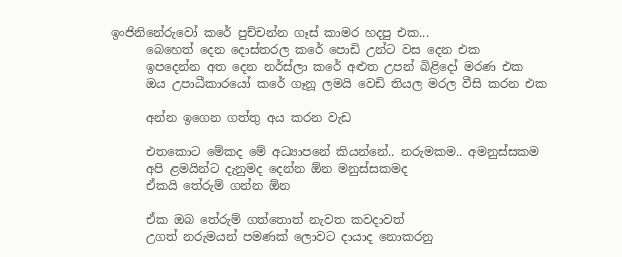ඉංජිනිනේරුවෝ කරේ පුච්චන්න ගෑස් කාමර හදපු එක...
      බෙහෙත් දෙන දොස්තරල කරේ පොඩි උන්ට වස දෙන එක
      ඉපදෙන්න අත දෙන නර්ස්ලා කරේ අළුත උපන් බිළිදෝ මරණ එක
      ඔය උපාධීකාරයෝ කරේ ගෑනූ ලමයි වෙඩි තියල මරල වීසි කරන එක

      අන්න ඉගෙන ගත්තු අය කරන වැඩ

      එතකොට මේකද මේ අධ්‍යාපනේ කියන්නේ.. නරුමකම.. අමනුස්සකම
      අපි ළමයින්ට දැනුමද දෙන්න ඕන මනුස්සකමද
      ඒකයි තේරුම් ගන්න ඕන

      ඒක ඔබ තේරුම් ගත්තොත් නැවත කවදාවත්
      උගත් නරුමයන් පමණක් ලොවට දායාද නොකරනු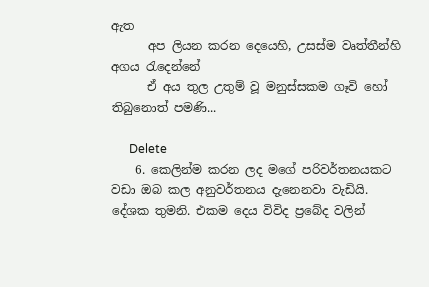ඇත
      අප ලියන කරන දෙයෙහි, උසස්ම වෘත්තීන්හි අගය රැදෙන්නේ
      ඒ අය තුල උතුම් වූ මනුස්සකම ගෑවි හෝ තිබුනොත් පමණි...

      Delete
    6. කෙලින්ම කරන ලද මගේ පරිවර්තනයකට වඩා ඔබ කල අනුවර්තනය දැනෙනවා වැඩියි. දේශක තුමනි. එකම දෙය විවිද ප්‍රබේද වලින්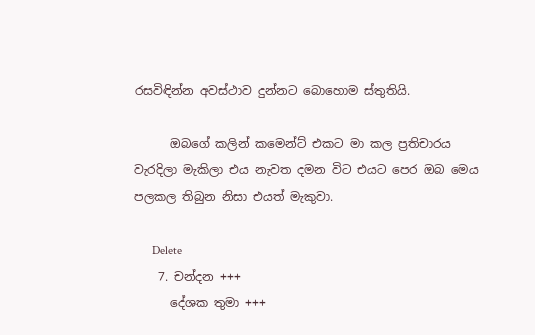රසවිඳින්න අවස්ථාව දුන්නට බොහොම ස්තුතියි.

      ඔබගේ කලින් කමෙන්ට් එකට මා කල ප්‍රතිචාරය වැරදිලා මැකිලා එය නැවත දමන විට එයට පෙර ඔබ මෙය පලකල තිබුන නිසා එයත් මැකුවා.

      Delete
    7. චන්දන +++
      දේශක තුමා +++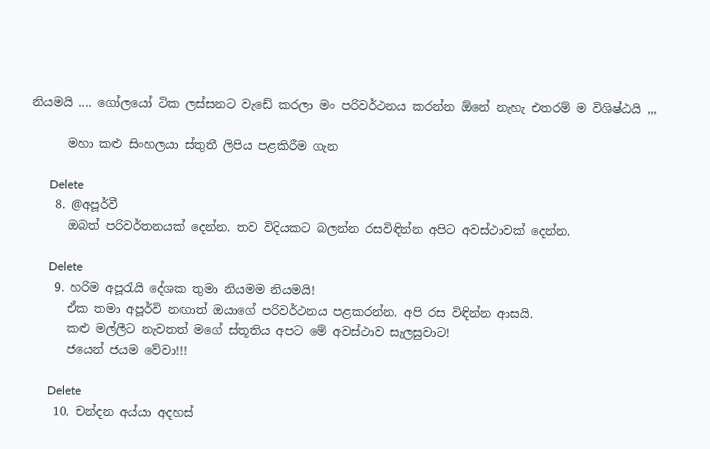නියමයි .... ගෝලයෝ ටික ලස්සනට වැඩේ කරලා මං පරිවර්ථනය කරන්න ඕනේ නැහැ එතරම් ම විශිෂ්ඨයි ,,,

      මහා කළු සිංහලයා ස්තුතී ලිපිය පළකිරීම ගැන

      Delete
    8. @අපූර්වී
      ඔබත් පරිවර්තනයක් දෙන්න. තව විදියකට බලන්න රසවිඳින්න අපිට අවස්ථාවක් දෙන්න.

      Delete
    9. හරිම අපූරැයි දේශක තුමා නියමම නියමයි!
      ඒක තමා අපූර්වි නඟාත් ඔයාගේ පරිවර්ථනය පළකරන්න. අපි රස විඳින්න ආසයි.
      කළු මල්ලීට නැවතත් මගේ ස්තූතිය අපට මේ අවස්ථාව සැලසුවාට!
      ජයෙන් ජයම වේවා!!!

      Delete
    10. චන්දන අය්යා අදහස්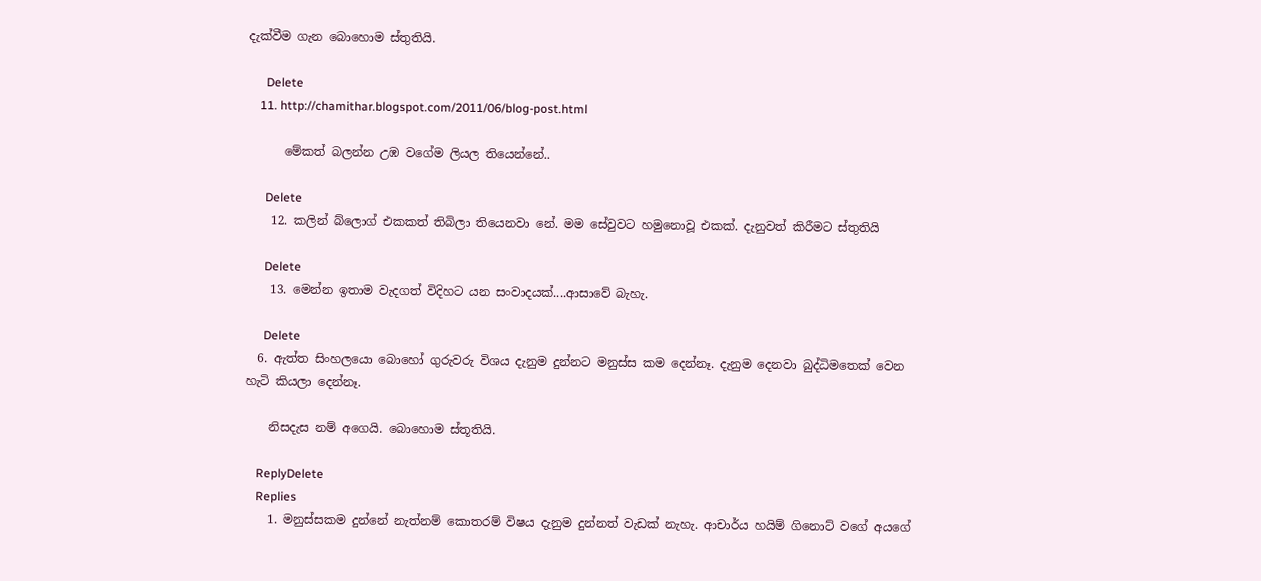දැක්වීම ගැන බොහොම ස්තුතියි.

      Delete
    11. http://chamithar.blogspot.com/2011/06/blog-post.html

      මේකත් බලන්න උඹ වගේම ලියල තියෙන්නේ..

      Delete
    12. කලින් බ්ලොග් එකකත් තිබිලා තියෙනවා නේ. මම සේවුවට හමුනොවූ එකක්. දැනුවත් කිරීමට ස්තුතියි

      Delete
    13. මෙන්න ඉතාම වැදගත් විදිහට යන සංවාදයක්....ආසාවේ බැහැ.

      Delete
  6. ඇත්‍ත සිංහලයො බොහෝ ගුරුවරු විශය දැනුම දුන්නට මනුස්ස කම දෙන්නෑ. දැනුම දෙනවා බුද්ධිමතෙක් වෙන හැටි කියලා දෙන්නෑ.

    නිසදැස නම් අගෙයි. බොහොම ස්‍තූතියි.

    ReplyDelete
    Replies
    1. මනුස්සකම දුන්නේ නැත්නම් කොතරම් විෂය දැනුම දුන්නත් වැඩක් නැහැ. ආචාර්ය හයිම් ගිනොට් වගේ අයගේ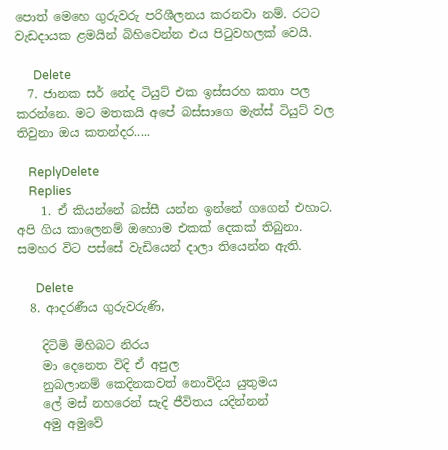පොත් මෙහෙ ගුරුවරු පරිශීලනය කරනවා නම්. රටට වැඩදායක ළමයින් බිහිවෙන්න එය පිටුවහලක් වෙයි.

      Delete
  7. ජානක සර් නේද ටියුට් එක ඉස්සරහ කතා පල කරන්නෙ. මට මතකයි අපේ බස්සාගෙ මැත්ස් ටියුට් වල තිවුනා ඔය කතන්දර.....

    ReplyDelete
    Replies
    1. ඒ කියන්නේ බස්සී යන්න ඉන්නේ ගගෙන් එහාට. අපි ගිය කාලෙනම් ඔහොම එකක් දෙකක් තිබුනා. සමහර විට පස්සේ වැඩියෙන් දාලා තියෙන්න ඇති.

      Delete
  8. ආදරණීය ගුරුවරුණි,

    දිටිමි මිහිබට නිරය
    මා දෙනෙත විදි ඒ අපුල
    නුබලානම් කෙදිනකවත් නොවිදිය යුතුමය
    ලේ මස් නහරෙන් සැදි ජීවිතය යදින්නන්
    අමු අමුවේ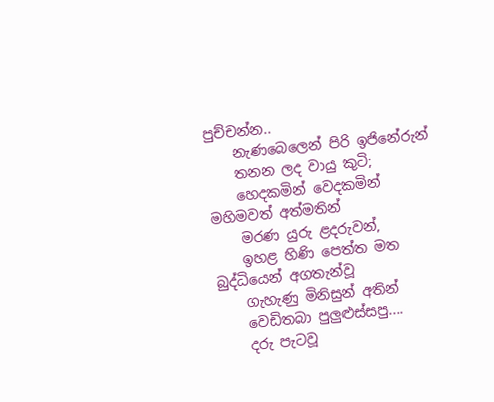පුච්චන්න..
    නැණබෙලෙන් පිරි ඉජිනේරුන්
    තනන ලද වායු කුටි;
    හෙදකමින් වෙදකමින් මහිමවත් අත්මතින්
    මරණ යුරු ළදරුවන්,
    ඉහළ හිණි පෙත්ත මත බුද්ධියෙන් අගතැන්වූ
    ගැහැණු මිනිසුන් අතින්
    වෙඩිතබා පුලුළුස්සපු....
    දරු පැටවූ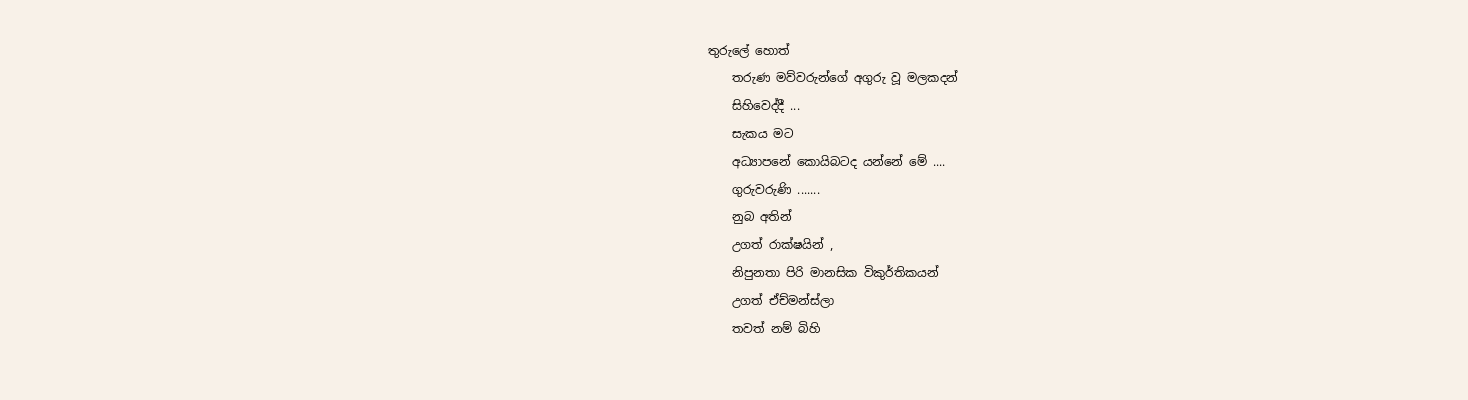තුරුලේ හොත්
    තරුණ මව්වරුන්ගේ අගුරු වූ මලකදන්
    සිහිවෙද්දී ...
    සැකය මට
    අධ්‍යාපනේ කොයිබටද යන්නේ මේ ....
    ගුරුවරුණි .......
    නුබ අතින්
    උගත් රාක්ෂයින් ,
    නිපුනතා පිරි මානසික විකුර්තිකයන්
    උගත් ඒච්මන්ස්ලා
    තවත් නම් බිහි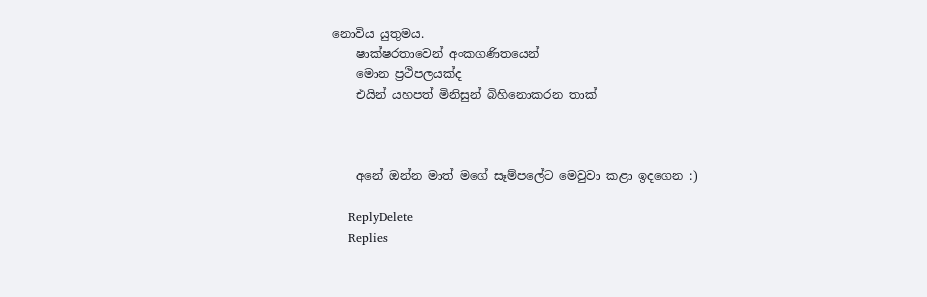නොවිය යුතුමය.
    ෂාක්ෂරතාවෙන් අංකගණිතයෙන්
    මොන ප්‍රථිපලයක්ද
    එයින් යහපත් මිනිසුන් බිහිනොකරන තාක්



    අනේ ඔන්න මාත් මගේ සෑම්පලේට මෙවුවා කළා ඉදගෙන :)

    ReplyDelete
    Replies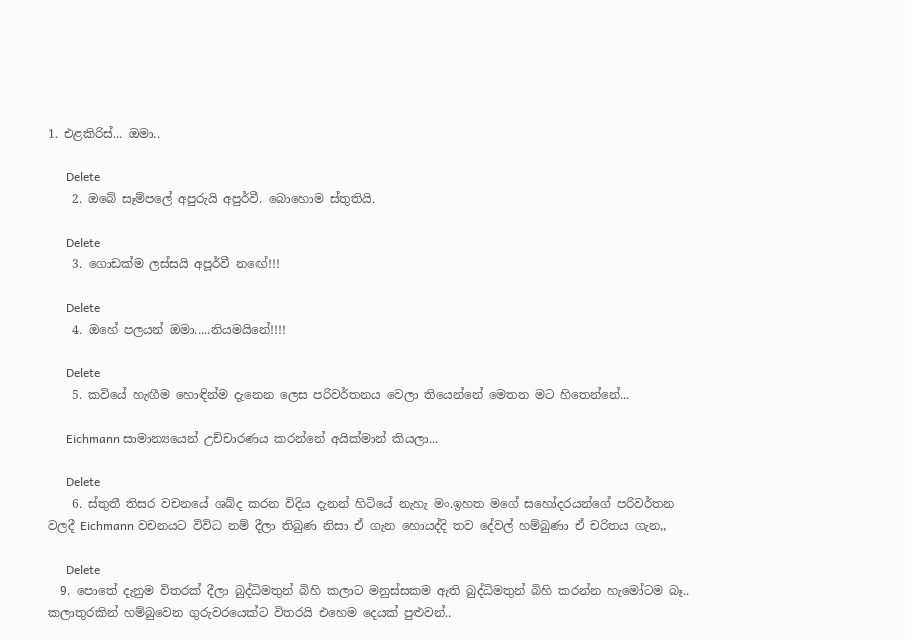1. එළකිරිස්... ඔමා..

      Delete
    2. ඔබේ සෑම්පලේ අපුරුයි අපුර්වී. බොහොම ස්තුතියි.

      Delete
    3. ගොඩක්ම ලස්සයි අපූර්වී නඟේ!!!

      Delete
    4. ඔහේ පලයන් ඔමා.....නියමයිනේ!!!!

      Delete
    5. කවියේ හැඟීම හොඳින්ම දැනෙන ලෙස පරිවර්තනය වෙලා තියෙන්නේ මෙතන මට හිතෙන්නේ...

      Eichmann සාමාන්‍යයෙන් උච්චාරණය කරන්නේ අයික්මාන් කියලා...

      Delete
    6. ස්තුතී තිසර වචනයේ ශබ්ද කරන විදිය දැනන් හිටියේ නැහැ මං.ඉහත මගේ සහෝදරයන්ගේ පරිවර්තන වලදී Eichmann වචනයට විවිධ නම් දීලා තිබුණ නිසා ඒ ගැන හොයද්දි තව දේවල් හම්බුණා ඒ චරිතය ගැන,,

      Delete
  9. පොතේ දැනුම විතරක් දීලා බුද්ධිමතුන් බිහි කලාට මනුස්සකම ඇති බුද්ධිමතුන් බිහි කරන්න හැමෝටම බෑ.. කලාතුරකින් හම්බුවෙන ගුරුවරයෙක්ට විතරයි එහෙම දෙයක් පුළුවන්..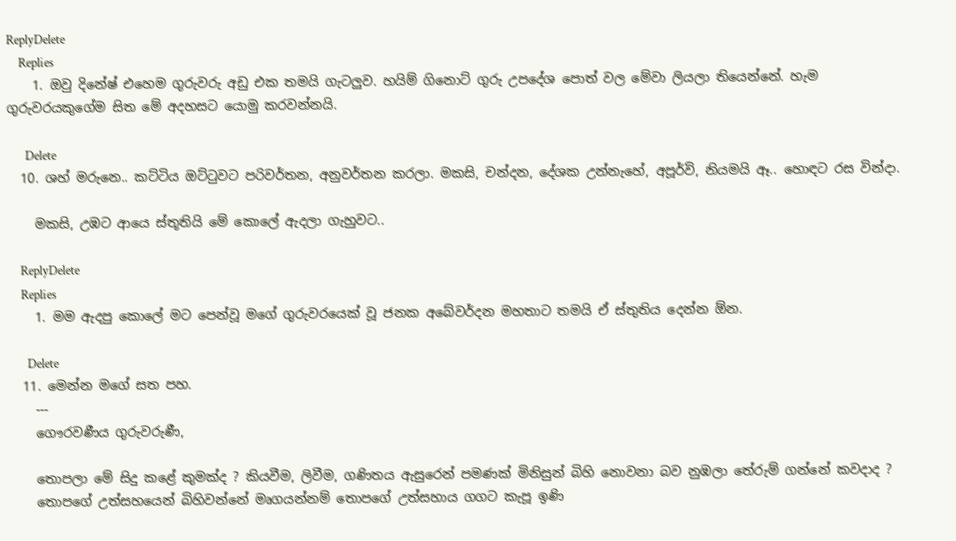ReplyDelete
    Replies
    1. ඔවු දිනේෂ් එහෙම ගුරුවරු අඩු එක තමයි ගැටලුව. හයිම් ගිනොට් ගුරු උපදේශ පොත් වල මේවා ලියලා තියෙන්නේ. හැම ගුරුවරයකුගේම සිත මේ අදහසට යොමු කරවන්නයි.

      Delete
  10. ශහ් මරුනෙ.. කට්ටිය ඔට්ටුවට පරිවර්තන, අනුවර්තන කරලා. මකසි, චන්දන, දේශක උන්නැහේ, අපූර්වි, නියමයි ඈ.. හොඳට රස වින්දා.

    මකසි, උඹට ආයෙ ස්තූතියි මේ කොලේ ඇදලා ගැහුවට..

    ReplyDelete
    Replies
    1. මම ඇදපු කොලේ මට පෙන්වූ මගේ ගුරුවරයෙක් වූ ජනක අබේවර්දන මහතාට තමයි ඒ ස්තුතිය දෙන්න ඕන.

      Delete
  11. මෙන්න මගේ සත පහ.
    ---
    ගෞරවණීය ගුරුවරුණී,

    තොපලා මේ සිදු කළේ කුමක්ද ? කියවීම, ලිවීම, ගණිතය ඇසුරෙන් පමණක් මිනිසුන් බිහි නොවනා බව නුඹලා තේරුම් ගන්නේ කවදාද ?
    තොපගේ උත්සහයෙන් බිහිවන්නේ මෘගයන්නම් තොපගේ උත්සහාය ගගට කැපූ ඉණි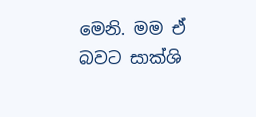මෙනි. මම ඒ බවට සාක්ශි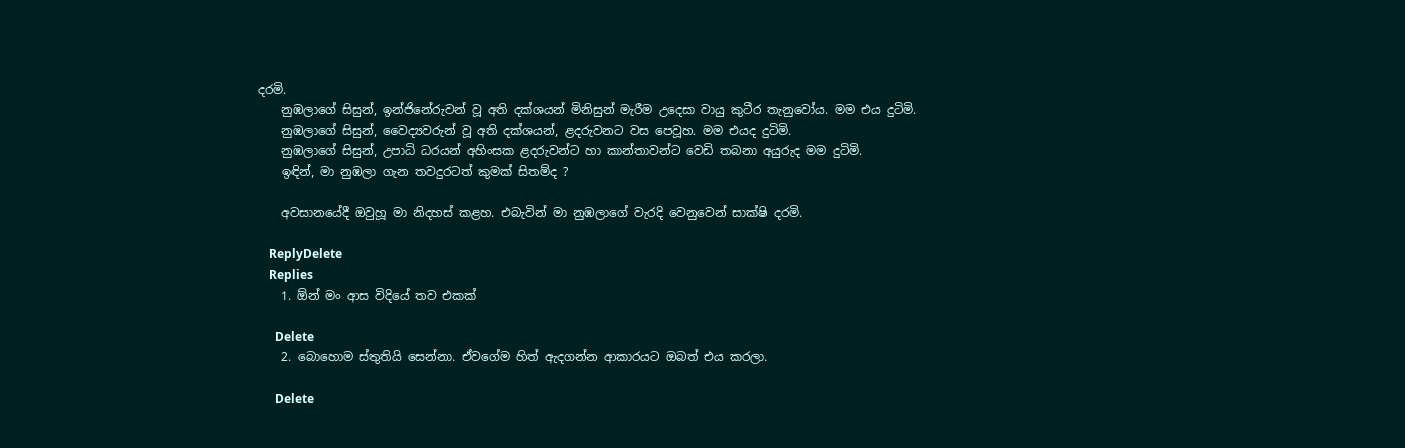දරමි.
    නුඹලාගේ සිසුන්, ඉන්ජිනේරුවන් වූ අති දක්ශයන් මිනිසුන් මැරීම උදෙසා වායු කුටීර තැනුවෝය. මම එය දුටිමි.
    නුඹලාගේ සිසුන්, වෛද්‍යවරුන් වූ අති දක්ශයන්, ළදරුවනට වස පෙවූහ. මම එයද දුටිමි.
    නුඹලාගේ සිසුන්, උපාධි ධරයන් අහිංසක ළදරුවන්ට හා කාන්තාවන්ට වෙඩි තබනා අයුරුද මම දුටිමි.
    ඉඳින්, මා නුඹලා ගැන තවදුරටත් කුමක් සිතම්ද ?

    අවසානයේදී ඔවුහූ මා නිදහස් කළහ. එබැවින් මා නුඹලාගේ වැරදි වෙනුවෙන් සාක්ෂි දරමි.

    ReplyDelete
    Replies
    1. ඕන් මං ආස විදියේ තව එකක්

      Delete
    2. බොහොම ස්තුතියි සෙන්නා. ඒවගේම හිත් ඇදගන්න ආකාරයට ඔබත් එය කරලා.

      Delete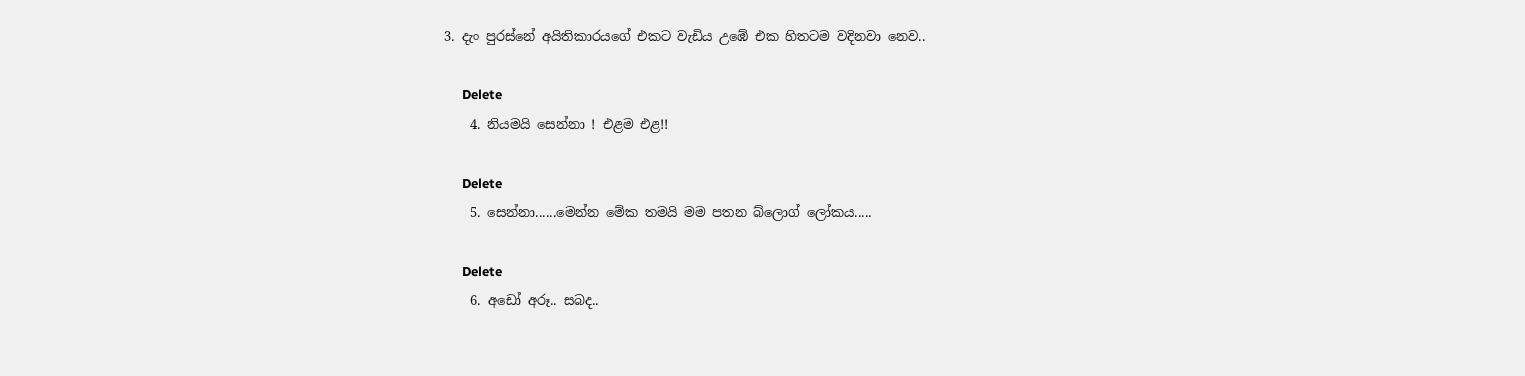3. දැං පුරස්නේ අයිතිකාරයගේ එකට වැඩිය උඹේ එක හිතටම වදිනවා නෙව..

      Delete
    4. නියමයි සෙන්නා ! එළම එළ!!

      Delete
    5. සෙන්නා......මෙන්න මේක තමයි මම පතන බ්ලොග් ලෝකය.....

      Delete
    6. අඩෝ අරූ.. සබද..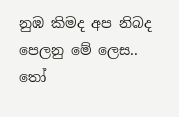නුඹ කිමද අප නිබද පෙලනු මේ ලෙස.. තෝ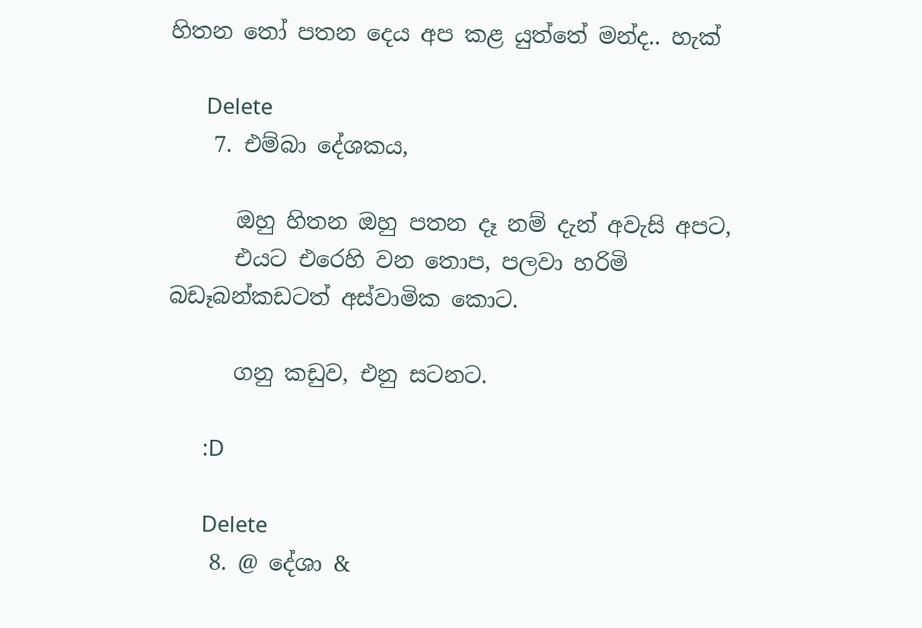හිතන තෝ පතන දෙය අප කළ යුත්තේ මන්ද.. හැක්

      Delete
    7. එම්බා දේශකය,

      ඔහු හිතන ඔහු පතන දෑ නම් දැන් අවැසි අපට,
      එයට එරෙහි වන තොප, පලවා හරිමි බඩෑබන්කඩටත් අස්වාමික කොට.

      ගනු කඩුව, එනු සටනට.

      :D

      Delete
    8. @ දේශා &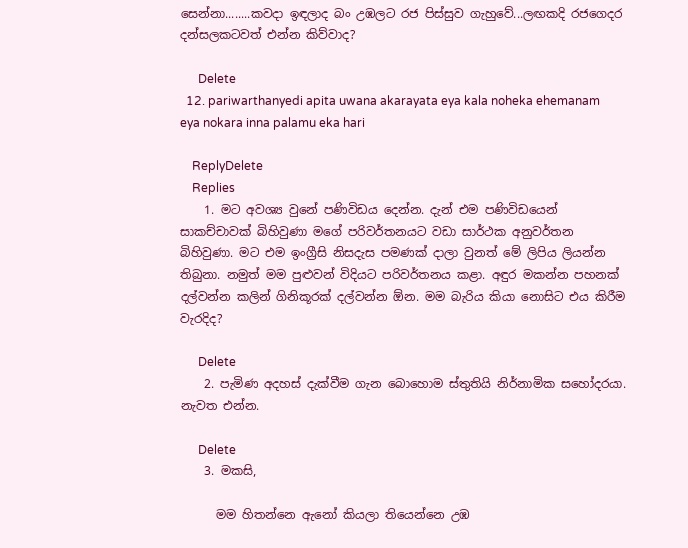සෙන්නා........කවදා ඉඳලාද බං උඹලට රජ පිස්සුව ගැහුවේ...ලඟකදි රජගෙදර දන්සලකටවත් එන්න කිව්වාද?

      Delete
  12. pariwarthanyedi apita uwana akarayata eya kala noheka ehemanam eya nokara inna palamu eka hari

    ReplyDelete
    Replies
    1. මට අවශ්‍ය වුනේ පණිවිඩය දෙන්න. දැන් එම පණිවිඩයෙන් සාකච්චාවක් බිහිවුණා මගේ පරිවර්තනයට වඩා සාර්ථක අනුවර්තන බිහිවුණා. මට එම ඉංග්‍රීසි නිසදැස පමණක් දාලා වුනත් මේ ලිපිය ලියන්න තිබුනා. නමුත් මම පුළුවන් විදියට පරිවර්තනය කළා. අඳුර මකන්න පහනක් දල්වන්න කලින් ගිනිකූරක් දල්වන්න ඕන. මම බැරිය කියා නොසිට එය කිරීම වැරදිද?

      Delete
    2. පැමිණ අදහස් දැක්වීම ගැන බොහොම ස්තුතියි නිර්නාමික සහෝදරයා. නැවත එන්න.

      Delete
    3. මකසි,

      මම හිතන්නෙ ඇනෝ කියලා තියෙන්නෙ උඹ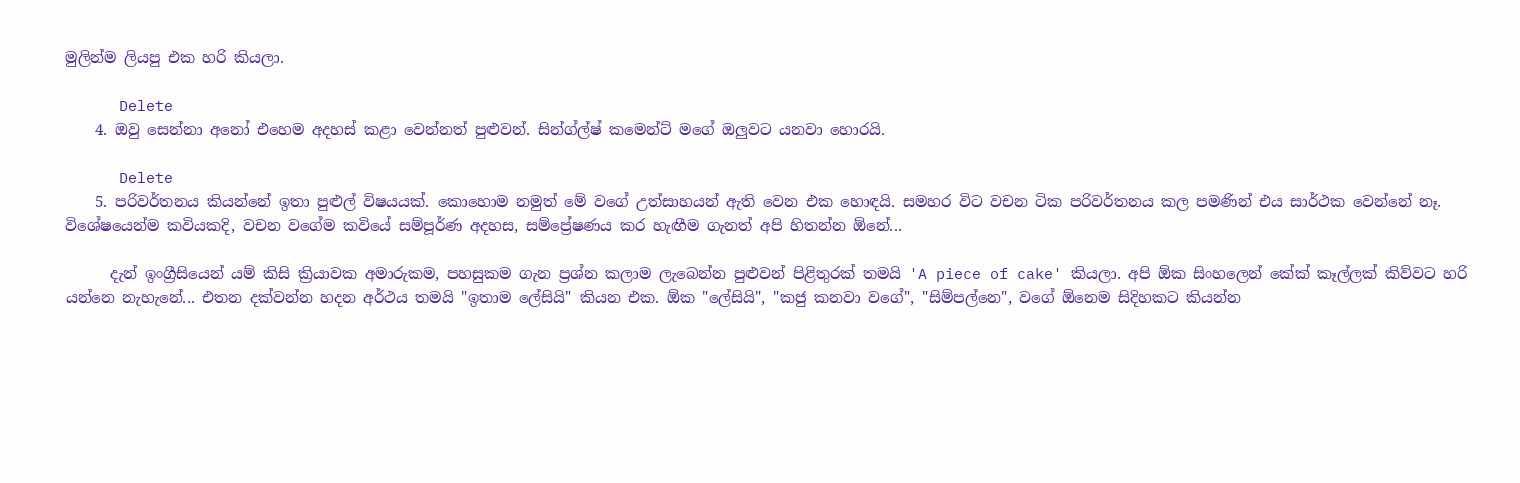මුලින්ම ලියපු එක හරි කියලා.

      Delete
    4. ඔවු සෙන්නා අනෝ එහෙම අදහස් කළා වෙන්නත් පුළුවන්. සින්ග්ල්ෂ් කමෙන්ට් මගේ ඔලුවට යනවා හොරයි.

      Delete
    5. පරිවර්තනය කියන්නේ ඉතා පුළුල් විෂයයක්. කොහොම නමුත් මේ වගේ උත්සාහයන් ඇති වෙන එක හොඳයි. සමහර විට වචන ටික පරිවර්තනය කල පමණින් එය සාර්ථක වෙන්නේ නෑ. විශේෂයෙන්ම කවියකදි, වචන වගේම කවියේ සම්පූර්ණ අදහස, සම්ප්‍රේෂණය කර හැඟීම ගැනත් අපි හිතන්න ඕනේ...

      දැන් ඉංග්‍රීසියෙන් යම් කිසි ක්‍රියාවක අමාරුකම, පහසුකම ගැන ප්‍රශ්න කලාම ලැබෙන්න පුළුවන් පිළිතුරක් තමයි 'A piece of cake' කියලා. අපි ඕක සිංහලෙන් කේක් කෑල්ලක් කිව්වට හරි යන්නෙ නැහැනේ... එතන දක්වන්න හදන අර්ථය තමයි "ඉතාම ලේසියි" කියන එක. ඕක "ලේසියි", "කජු කනවා වගේ", "සිම්පල්නෙ", වගේ ඕනෙම සිදිහකට කියන්න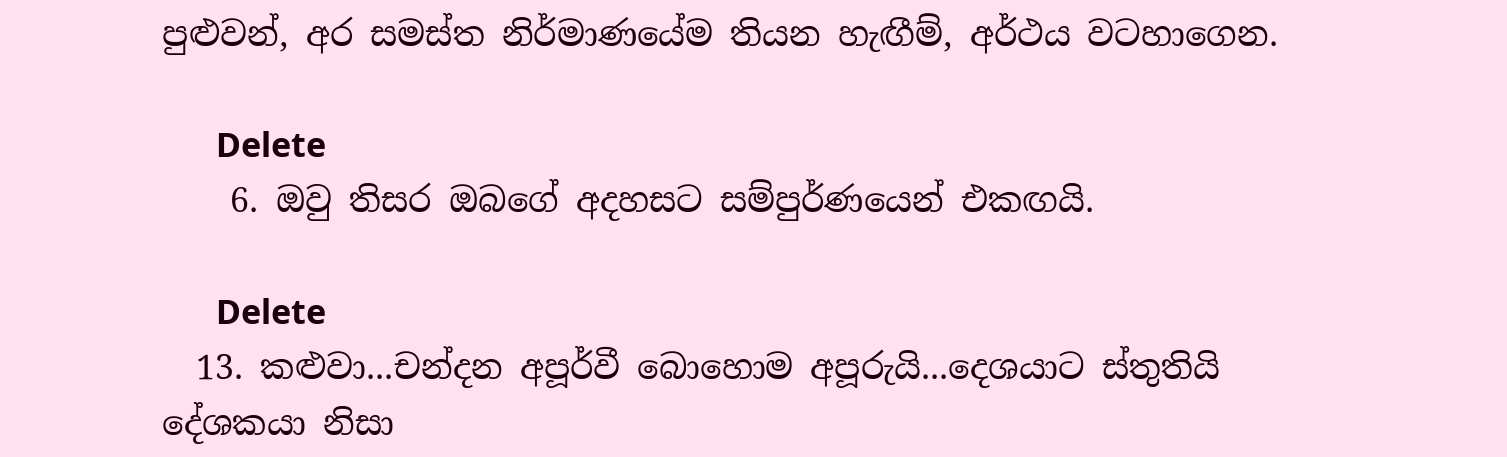පුළුවන්, අර සමස්ත නිර්මාණයේම තියන හැඟීම්, අර්ථය වටහාගෙන.

      Delete
    6. ඔවු තිසර ඔබගේ අදහසට සම්පුර්ණයෙන් එකඟයි.

      Delete
  13. කළුවා...චන්දන අපූර්වී බොහොම අපූරුයි...දෙශයාට ස්තුතියි දේශකයා නිසා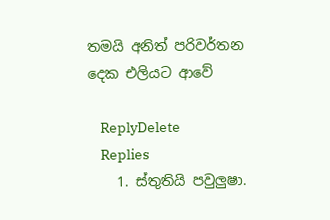තමයි අනිත් පරිවර්තන දෙක එලියට ආවේ

    ReplyDelete
    Replies
    1. ස්තුතියි පවුලුෂා.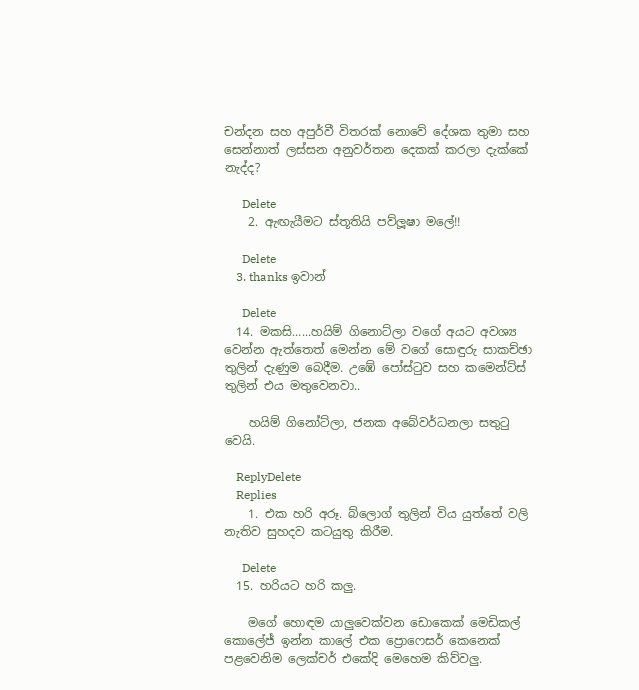චන්දන සහ අපුර්වී විතරක් නොවේ දේශක තුමා සහ සෙන්නාත් ලස්සන අනුවර්තන දෙකක් කරලා දැක්කේ නැද්ද?

      Delete
    2. ඇඟැයීමට ස්තූතියි පව්ලූෂා මලේ!!

      Delete
    3. thanks ඉවාන්

      Delete
  14. මකසි......හයිම් ගිනොට්ලා වගේ අයට අවශ්‍ය වෙන්න ඇත්තෙත් මෙන්න මේ වගේ සොඳුරු සාකච්ඡා තුලින් දැණුම බෙදීම. උඹේ පෝස්ටුව සහ කමෙන්ට්ස් තුලින් එය මතුවෙනවා..

    හයිම් ගිනෝට්ලා, ජනක අබේවර්ධනලා සතුටු වෙයි.

    ReplyDelete
    Replies
    1. එක හරි අරූ. බ්ලොග් තුලින් විය යුත්තේ වලි නැතිව සුහදව කටයුතු කිරීම.

      Delete
  15. හරියට හරි කලු.

    මගේ හොඳම යාලුවෙක්වන ඩොකෙක් මෙඩිකල් කොලේජ් ඉන්න කාලේ එක ප්‍රොෆෙසර් කෙනෙක් පළවෙනිම ලෙක්චර් එකේදි මෙහෙම කිව්වලු.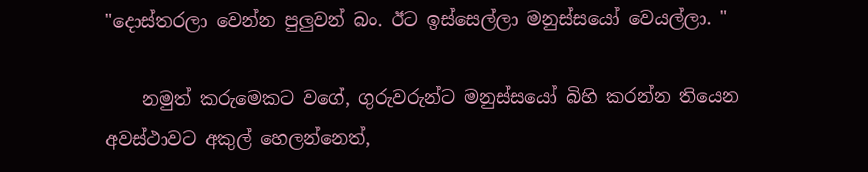"දොස්තරලා වෙන්න පුලුවන් බං. ඊට ඉස්සෙල්ලා මනුස්සයෝ වෙයල්ලා. "

    නමුත් කරුමෙකට වගේ, ගුරුවරුන්ට මනුස්සයෝ බිහි කරන්න තියෙන අවස්ථාවට අකුල් හෙලන්නෙත්,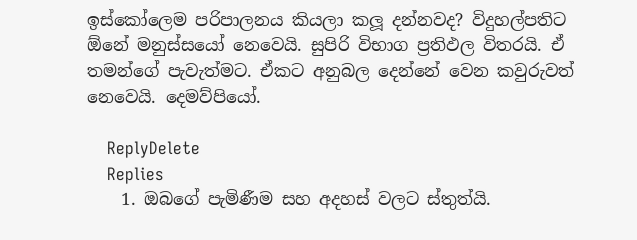ඉස්කෝලෙම පරිපාලනය කියලා කලූ දන්නවද? විදුහල්පතිට ඕනේ මනුස්සයෝ නෙවෙයි. සුපිරි විභාග ප්‍රතිඵල විතරයි. ඒ තමන්ගේ පැවැත්මට. ඒකට අනුබල දෙන්නේ වෙන කවුරුවත් නෙවෙයි. දෙමව්පියෝ.

    ReplyDelete
    Replies
    1. ඔබගේ පැමිණීම සහ අදහස් වලට ස්තුත්යි.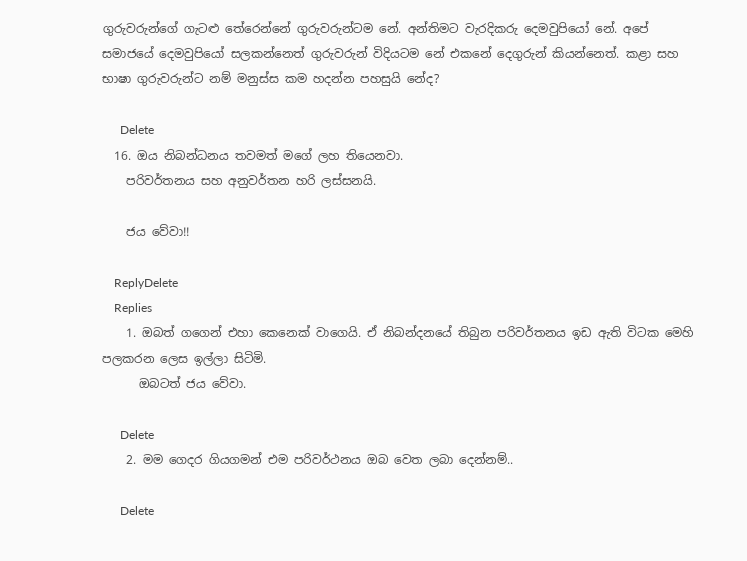ගුරුවරුන්ගේ ගැටළු තේරෙන්නේ ගුරුවරුන්ටම නේ. අන්තිමට වැරදිකරු දෙමවුපියෝ නේ. අපේ සමාජයේ දෙමවුපියෝ සලකන්නෙත් ගුරුවරුන් විදියටම නේ එකනේ දෙගුරුන් කියන්නෙත්. කළා සහ භාෂා ගුරුවරුන්ට නම් මනුස්ස කම හදන්න පහසුයි නේද?

      Delete
  16. ඔය නිබන්ධනය තවමත් මගේ ලහ තියෙනවා.
    පරිවර්තනය සහ අනුවර්තන හරි ලස්සනයි.

    ජය වේවා!!

    ReplyDelete
    Replies
    1. ඔබත් ගගෙන් එහා කෙනෙක් වාගෙයි. ඒ නිබන්දනයේ තිබුන පරිවර්තනය ඉඩ ඇති විටක මෙහි පලකරන ලෙස ඉල්ලා සිටිමි.
      ඔබටත් ජය වේවා.

      Delete
    2. මම ගෙදර ගියගමන් එම පරිවර්ථනය ඔබ වෙත ලබා දෙන්නම්..

      Delete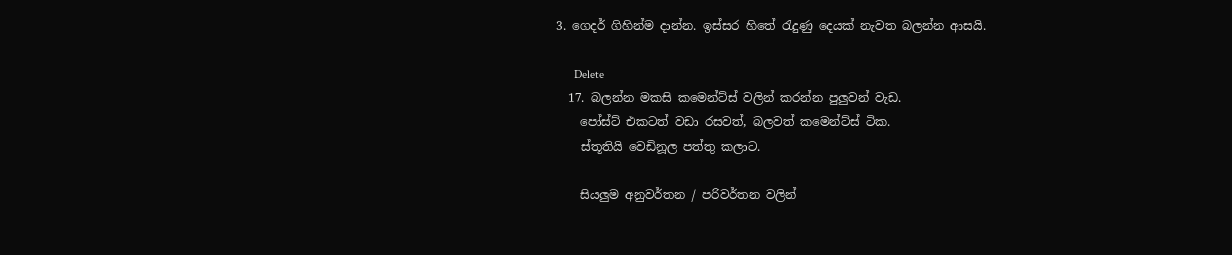3. ගෙදර් ගිහින්ම දාන්න. ඉස්සර හිතේ රැදුණු දෙයක් නැවත බලන්න ආසයි.

      Delete
  17. බලන්න මකසි කමෙන්ට්ස් වලින් කරන්න පුලුවන් වැඩ.
    පෝස්ට් එකටත් වඩා රසවත්, බලවත් කමෙන්ට්ස් ටික.
    ස්තූතියි වෙඩිනූල පත්තු කලාට.

    සියලුම අනුවර්තන / පරිවර්තන වලින්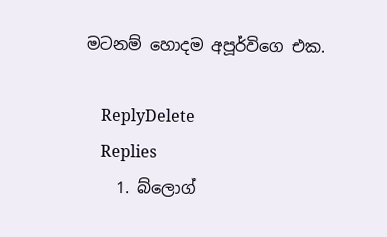මටනම් හොදම අපූර්විගෙ එක.

    ReplyDelete
    Replies
    1. බ්ලොග්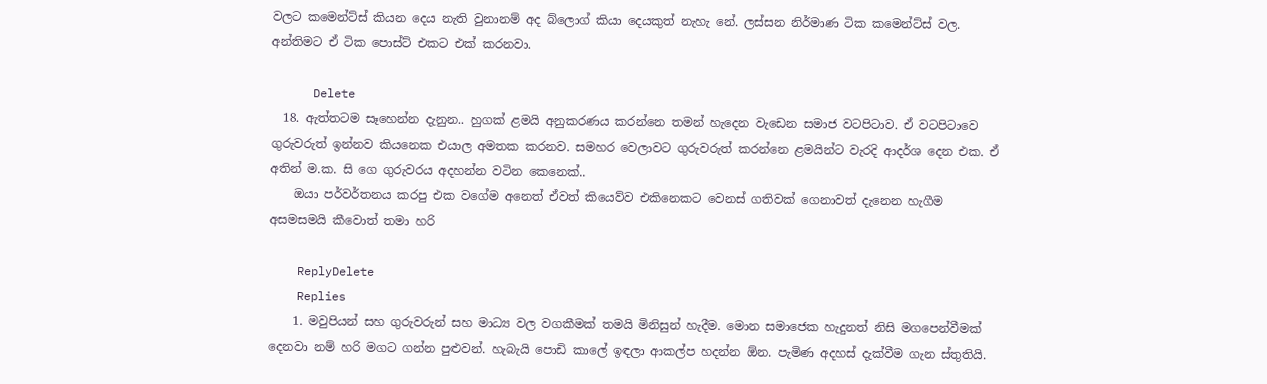වලට කමෙන්ට්ස් කියන දෙය නැති වුනානම් අද බ්ලොග් කියා දෙයකුත් නැහැ නේ. ලස්සන නිර්මාණ ටික කමෙන්ට්ස් වල. අන්තිමට ඒ ටික පොස්ට් එකට එක් කරනවා.

      Delete
  18. ඇත්තටම සෑහෙන්න දැනුන.. හුගක් ළමයි අනුකරණය කරන්නෙ තමන් හැදෙන වැඩෙන සමාජ වටපිටාව. ඒ වටපිටාවෙ ගුරුවරුත් ඉන්නව කියනෙක එයාල අමතක කරනව. සමහර වෙලාවට ගුරුවරුත් කරන්නෙ ළමයින්ට වැරදි ආදර්ශ දෙන එක. ඒ අතින් ම.ක. සි ගෙ ගුරුවරය අදහන්න වටින කෙනෙක්..
    ඔයා පර්වර්තනය කරපු එක වගේම අනෙත් ඒවත් කියෙව්ව එකිනෙකට වෙනස් ගතිවක් ගෙනාවත් දැනෙන හැගීම අසමසමයි කීවොත් තමා හරි

    ReplyDelete
    Replies
    1. මවුපියන් සහ ගුරුවරුන් සහ මාධ්‍ය වල වගකීමක් තමයි මිනිසුන් හැදීම. මොන සමාජෙක හැදුනත් නිසි මගපෙන්වීමක් දෙනවා නම් හරි මගට ගන්න පුළුවන්. හැබැයි පොඩි කාලේ ඉඳලා ආකල්ප හදන්න ඕන. පැමිණ අදහස් දැක්වීම ගැන ස්තුතියි.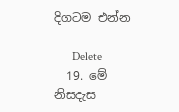දිගටම එන්න

      Delete
  19. මේ නිසදැස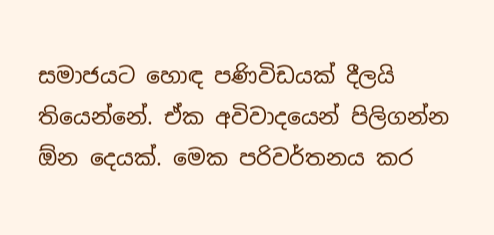සමාජයට හොඳ පණිවිඩයක් දීලයි තියෙන්නේ. ඒක අවිවාදයෙන් පිලිගන්න ඕන දෙයක්. මෙක පරිවර්තනය කර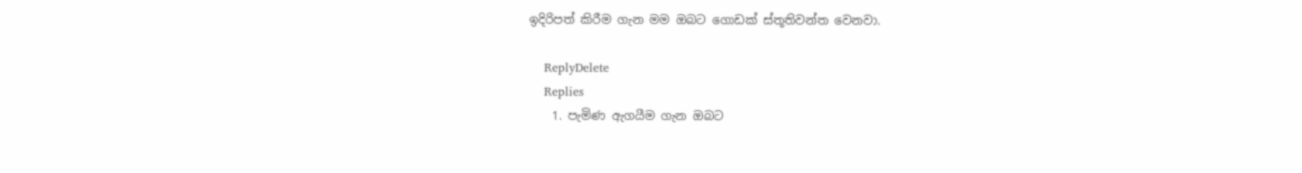ඉදිරිපත් කිරීම ගැන මම ඔබට ගොඩක් ස්තූතිවන්ත වෙනවා.

    ReplyDelete
    Replies
    1. පැමිණ ඇගයීම ගැන ඔබට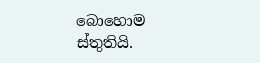බොහොම ස්තුතියි.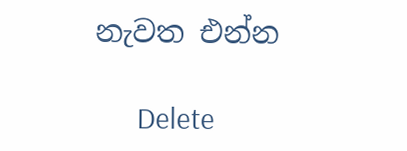නැවත එන්න

      Delete